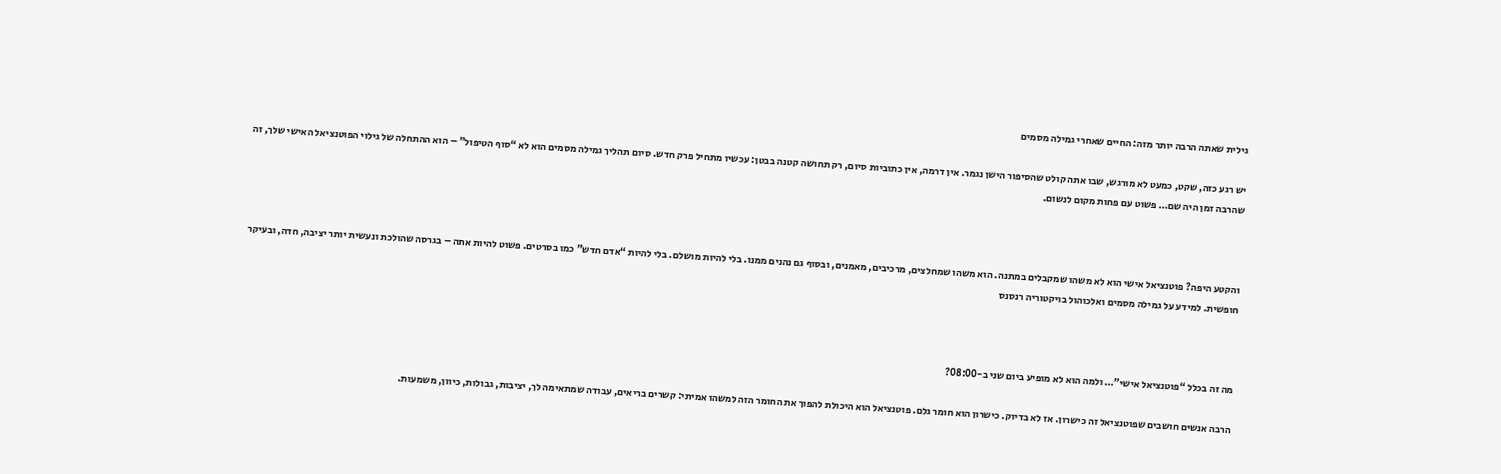גילית שאתה הרבה יותר מזה: החיים שאחרי גמילה מסמים

יש רגע כזה, שקט, כמעט לא מורגש, שבו אתה קולט שהסיפור הישן נגמר. אין דרמה, אין כתוביות סיום, רק תחושה קטנה בבטן: עכשיו מתחיל פרק חדש. סיום תהליך גמילה מסמים הוא לא “סוף הטיפול” – הוא ההתחלה של גילוי הפוטנציאל האישי שלך, זה שהרבה זמן היה שם… פשוט עם פחות מקום לנשום.



והקטע היפה? פוטנציאל אישי הוא לא משהו שמקבלים במתנה. הוא משהו שמחלצים, מרכיבים, מאמנים, ובסוף גם נהנים ממנו. בלי להיות מושלם. בלי להיות “אדם חדש” כמו בסרטים. פשוט להיות אתה – בגרסה שהולכת ונעשית יותר יציבה, חדה, ובעיקר חופשית. למידע על גמילה מסמים ואלכוהול בויקטוריה רנסנס



מה זה בכלל “פוטנציאל אישי”… ולמה הוא לא מופיע ביום שני ב-08:00?

הרבה אנשים חושבים שפוטנציאל זה כישרון. אז לא בדיוק. כישרון הוא חומר גלם. פוטנציאל הוא היכולת להפוך את החומר הזה למשהו אמיתי: קשרים בריאים, עבודה שמתאימה לך, יציבות, גבולות, כיוון, משמעות.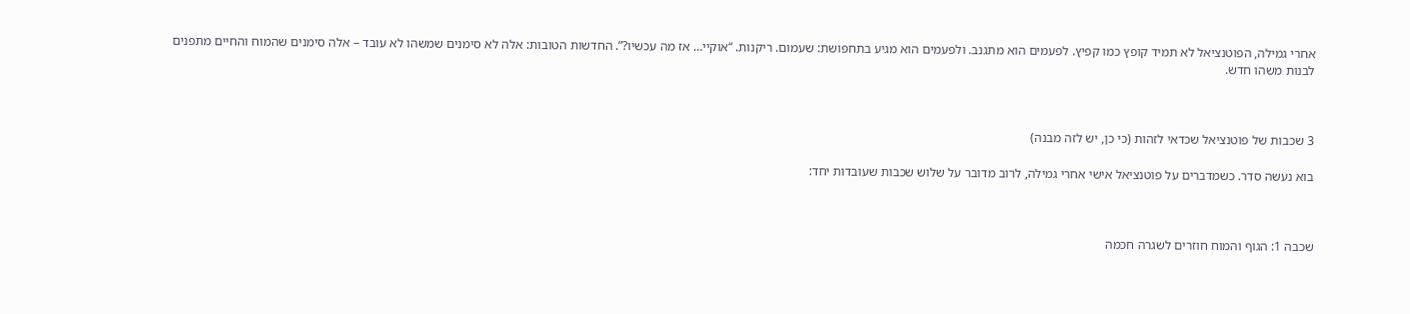אחרי גמילה, הפוטנציאל לא תמיד קופץ כמו קפיץ. לפעמים הוא מתגנב. ולפעמים הוא מגיע בתחפושת: שעמום. ריקנות. “אוקיי… אז מה עכשיו?”. החדשות הטובות: אלה לא סימנים שמשהו לא עובד – אלה סימנים שהמוח והחיים מתפנים לבנות משהו חדש.



3 שכבות של פוטנציאל שכדאי לזהות (כי כן, יש לזה מבנה)

בוא נעשה סדר. כשמדברים על פוטנציאל אישי אחרי גמילה, לרוב מדובר על שלוש שכבות שעובדות יחד:



שכבה 1: הגוף והמוח חוזרים לשגרה חכמה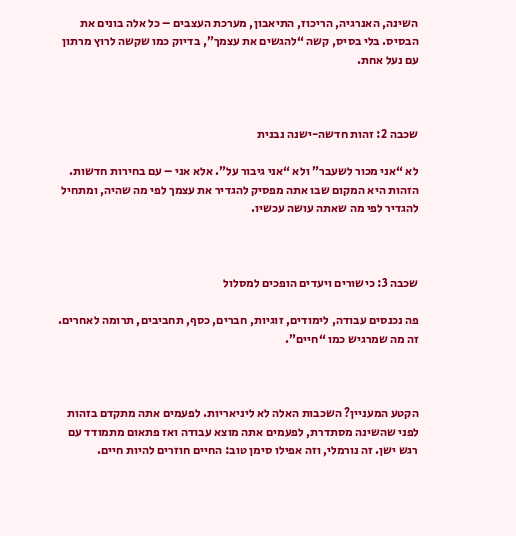השינה, האנרגיה, הריכוז, התיאבון, מערכת העצבים – כל אלה בונים את הבסיס. בלי בסיס, קשה “להגשים את עצמך”, בדיוק כמו שקשה לרוץ מרתון עם נעל אחת.



שכבה 2: זהות חדשה-ישנה נבנית

לא “אני מכור לשעבר” ולא “אני גיבור על”. אלא אני – עם בחירות חדשות. הזהות היא המקום שבו אתה מפסיק להגדיר את עצמך לפי מה שהיה, ומתחיל להגדיר לפי מה שאתה עושה עכשיו.



שכבה 3: כישורים ויעדים הופכים למסלול

פה נכנסים עבודה, לימודים, זוגיות, חברים, כסף, תחביבים, תרומה לאחרים. זה מה שמרגיש כמו “חיים”.



הקטע המעניין? השכבות האלה לא ליניאריות. לפעמים אתה מתקדם בזהות לפני שהשינה מסתדרת, לפעמים אתה מוצא עבודה ואז פתאום מתמודד עם רגש ישן. זה נורמלי, וזה אפילו סימן טוב: החיים חוזרים להיות חיים.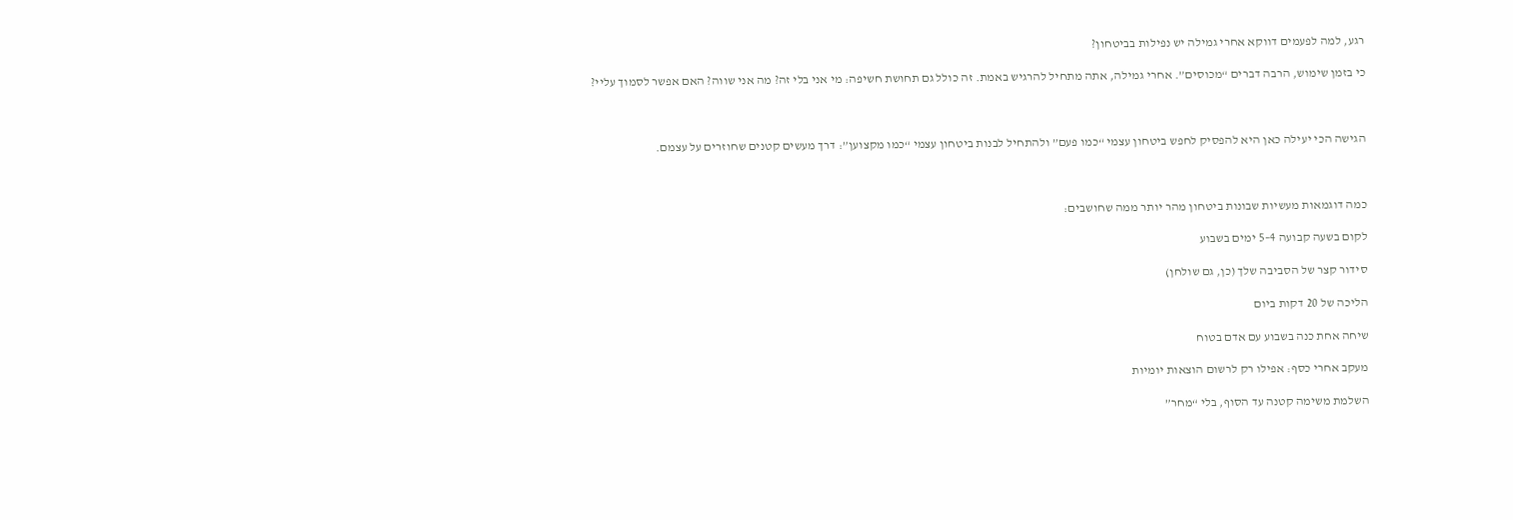רגע, למה לפעמים דווקא אחרי גמילה יש נפילות בביטחון?

כי בזמן שימוש, הרבה דברים “מכוסים”. אחרי גמילה, אתה מתחיל להרגיש באמת. זה כולל גם תחושת חשיפה: מי אני בלי זה? מה אני שווה? האם אפשר לסמוך עליי?



הגישה הכי יעילה כאן היא להפסיק לחפש ביטחון עצמי “כמו פעם” ולהתחיל לבנות ביטחון עצמי “כמו מקצוען”: דרך מעשים קטנים שחוזרים על עצמם.



כמה דוגמאות מעשיות שבונות ביטחון מהר יותר ממה שחושבים:

לקום בשעה קבועה 4–5 ימים בשבוע

סידור קצר של הסביבה שלך (כן, גם שולחן)

הליכה של 20 דקות ביום

שיחה אחת כנה בשבוע עם אדם בטוח

מעקב אחרי כסף: אפילו רק לרשום הוצאות יומיות

השלמת משימה קטנה עד הסוף, בלי “מחר”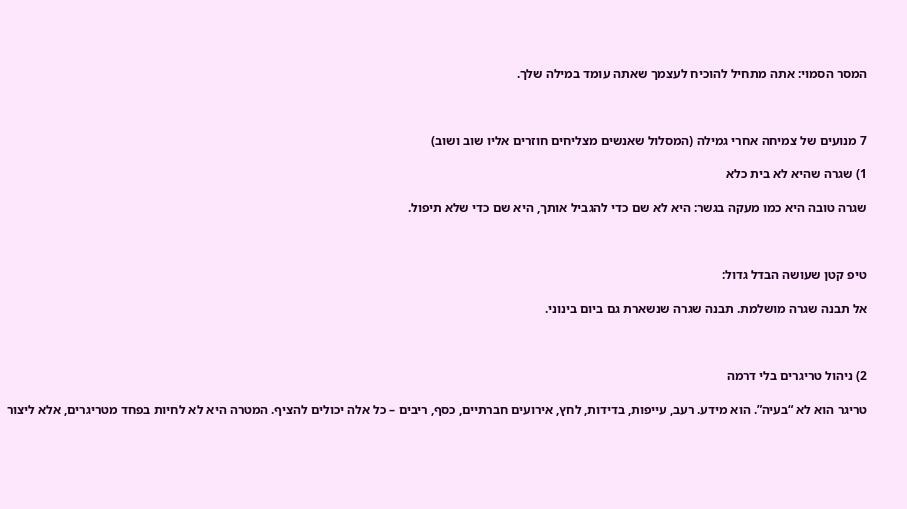המסר הסמוי: אתה מתחיל להוכיח לעצמך שאתה עומד במילה שלך.



7 מנועים של צמיחה אחרי גמילה (המסלול שאנשים מצליחים חוזרים אליו שוב ושוב)

1) שגרה שהיא לא בית כלא

שגרה טובה היא כמו מעקה בגשר: היא לא שם כדי להגביל אותך, היא שם כדי שלא תיפול.



טיפ קטן שעושה הבדל גדול:

אל תבנה שגרה מושלמת. תבנה שגרה שנשארת גם ביום בינוני.



2) ניהול טריגרים בלי דרמה

טריגר הוא לא “בעיה”. הוא מידע. רעב, עייפות, בדידות, לחץ, אירועים חברתיים, כסף, ריבים – כל אלה יכולים להציף. המטרה היא לא לחיות בפחד מטריגרים, אלא ליצור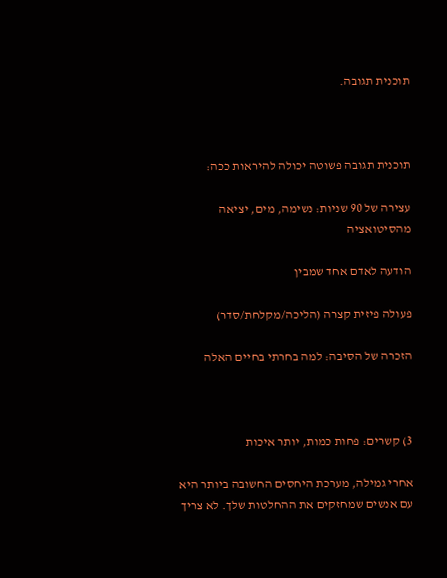תוכנית תגובה.



תוכנית תגובה פשוטה יכולה להיראות ככה:

עצירה של 90 שניות: נשימה, מים, יציאה מהסיטואציה

הודעה לאדם אחד שמבין

פעולה פיזית קצרה (הליכה/מקלחת/סדר)

הזכרה של הסיבה: למה בחרתי בחיים האלה



3) קשרים: פחות כמות, יותר איכות

אחרי גמילה, מערכת היחסים החשובה ביותר היא עם אנשים שמחזקים את ההחלטות שלך. לא צריך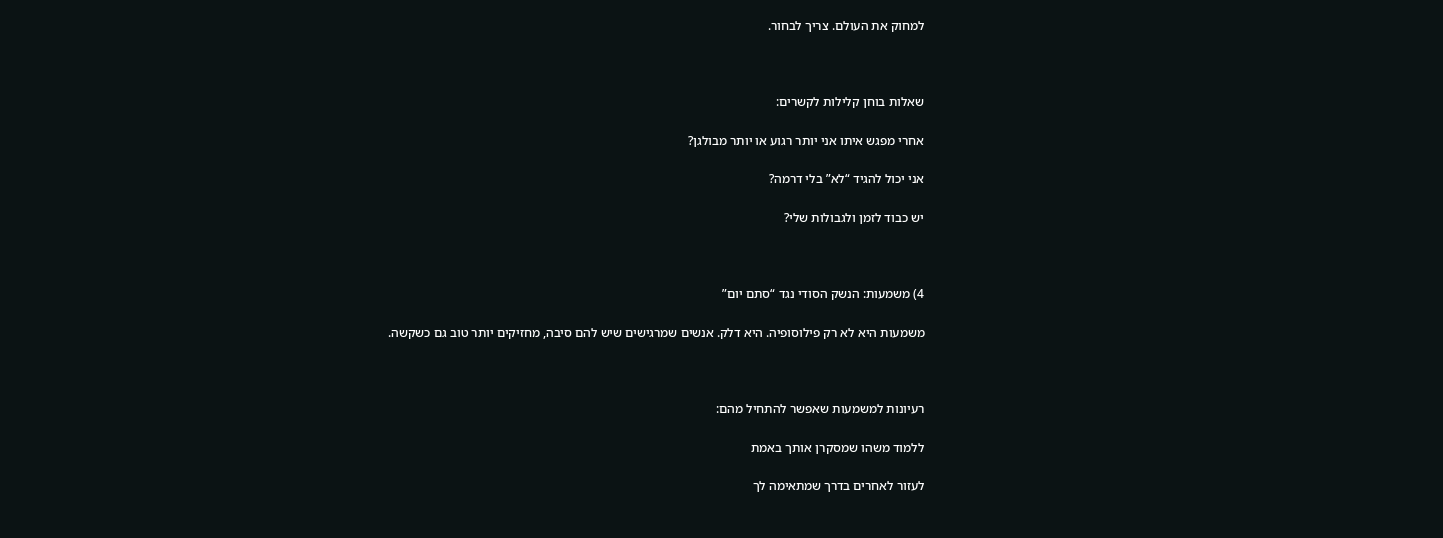למחוק את העולם. צריך לבחור.



שאלות בוחן קלילות לקשרים:

אחרי מפגש איתו אני יותר רגוע או יותר מבולגן?

אני יכול להגיד “לא” בלי דרמה?

יש כבוד לזמן ולגבולות שלי?



4) משמעות: הנשק הסודי נגד “סתם יום”

משמעות היא לא רק פילוסופיה. היא דלק. אנשים שמרגישים שיש להם סיבה, מחזיקים יותר טוב גם כשקשה.



רעיונות למשמעות שאפשר להתחיל מהם:

ללמוד משהו שמסקרן אותך באמת

לעזור לאחרים בדרך שמתאימה לך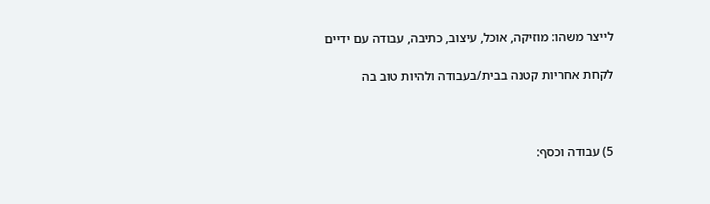לייצר משהו: מוזיקה, אוכל, עיצוב, כתיבה, עבודה עם ידיים

לקחת אחריות קטנה בבית/בעבודה ולהיות טוב בה



5) עבודה וכסף: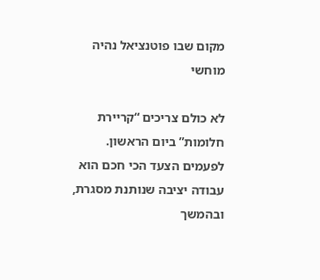מקום שבו פוטנציאל נהיה מוחשי

לא כולם צריכים “קריירת חלומות” ביום הראשון. לפעמים הצעד הכי חכם הוא עבודה יציבה שנותנת מסגרת, ובהמשך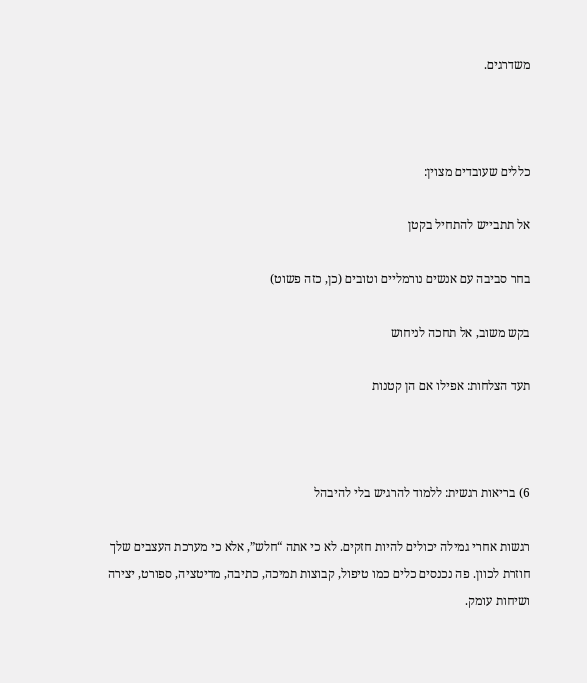משדרגים.



כללים שעובדים מצוין:

אל תתבייש להתחיל בקטן

בחר סביבה עם אנשים נורמליים וטובים (כן, כזה פשוט)

בקש משוב, אל תחכה לניחוש

תעד הצלחות: אפילו אם הן קטנות



6) בריאות רגשית: ללמוד להרגיש בלי להיבהל

רגשות אחרי גמילה יכולים להיות חזקים. לא כי אתה “חלש”, אלא כי מערכת העצבים שלך חוזרת לכוון. פה נכנסים כלים כמו טיפול, קבוצות תמיכה, כתיבה, מדיטציה, ספורט, יצירה ושיחות עומק.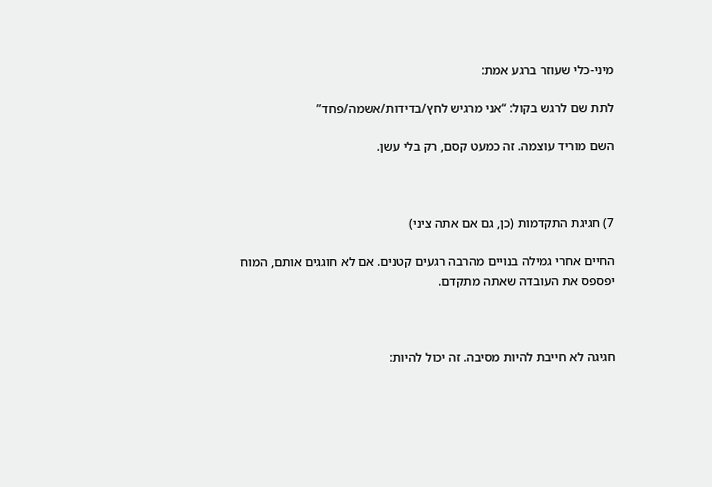מיני-כלי שעוזר ברגע אמת:

לתת שם לרגש בקול: “אני מרגיש לחץ/בדידות/אשמה/פחד”

השם מוריד עוצמה. זה כמעט קסם, רק בלי עשן.



7) חגיגת התקדמות (כן, גם אם אתה ציני)

החיים אחרי גמילה בנויים מהרבה רגעים קטנים. אם לא חוגגים אותם, המוח יפספס את העובדה שאתה מתקדם.



חגיגה לא חייבת להיות מסיבה. זה יכול להיות: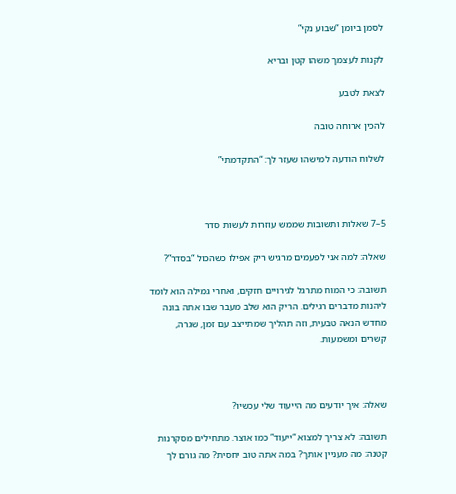לסמן ביומן “שבוע נקי”

לקנות לעצמך משהו קטן ובריא

לצאת לטבע

להכין ארוחה טובה

לשלוח הודעה למישהו שעזר לך: “התקדמתי”



5–7 שאלות ותשובות שממש עוזרות לעשות סדר

שאלה: למה אני לפעמים מרגיש ריק אפילו כשהכול “בסדר”?

תשובה: כי המוח מתרגל לגירויים חזקים, ואחרי גמילה הוא לומד ליהנות מדברים רגילים. הריק הוא שלב מעבר שבו אתה בונה מחדש הנאה טבעית, וזה תהליך שמתייצב עם זמן, שגרה, קשרים ומשמעות.



שאלה: איך יודעים מה הייעוד שלי עכשיו?

תשובה: לא צריך למצוא “ייעוד” כמו אוצר. מתחילים מסקרנות קטנה: מה מעניין אותך? במה אתה טוב יחסית? מה גורם לך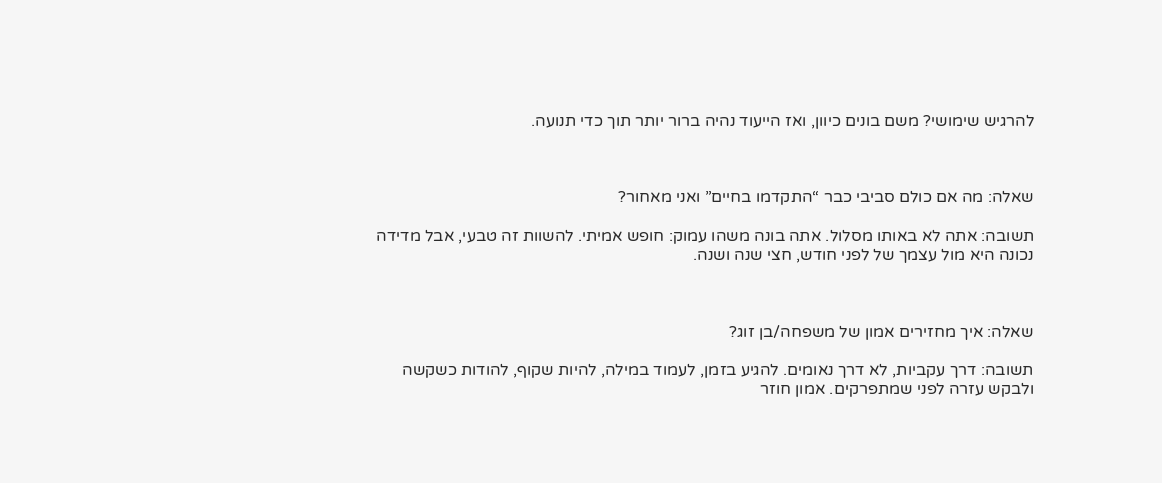להרגיש שימושי? משם בונים כיוון, ואז הייעוד נהיה ברור יותר תוך כדי תנועה.



שאלה: מה אם כולם סביבי כבר “התקדמו בחיים” ואני מאחור?

תשובה: אתה לא באותו מסלול. אתה בונה משהו עמוק: חופש אמיתי. להשוות זה טבעי, אבל מדידה נכונה היא מול עצמך של לפני חודש, חצי שנה ושנה.



שאלה: איך מחזירים אמון של משפחה/בן זוג?

תשובה: דרך עקביות, לא דרך נאומים. להגיע בזמן, לעמוד במילה, להיות שקוף, להודות כשקשה ולבקש עזרה לפני שמתפרקים. אמון חוזר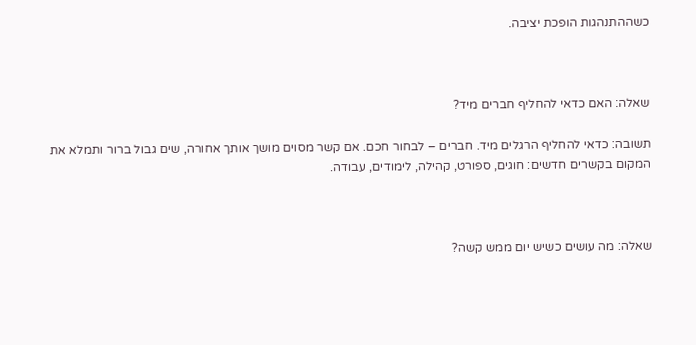כשההתנהגות הופכת יציבה.



שאלה: האם כדאי להחליף חברים מיד?

תשובה: כדאי להחליף הרגלים מיד. חברים – לבחור חכם. אם קשר מסוים מושך אותך אחורה, שים גבול ברור ותמלא את המקום בקשרים חדשים: חוגים, ספורט, קהילה, לימודים, עבודה.



שאלה: מה עושים כשיש יום ממש קשה?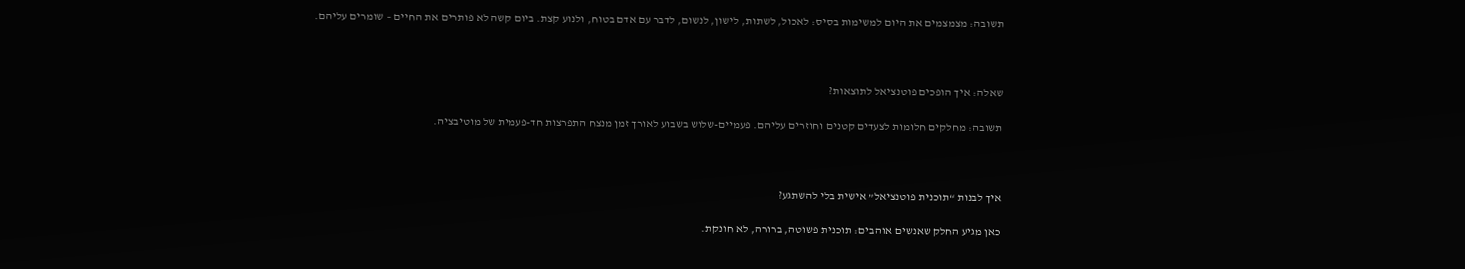תשובה: מצמצמים את היום למשימות בסיס: לאכול, לשתות, לישון, לנשום, לדבר עם אדם בטוח, ולנוע קצת. ביום קשה לא פותרים את החיים – שומרים עליהם.



שאלה: איך הופכים פוטנציאל לתוצאות?

תשובה: מחלקים חלומות לצעדים קטנים וחוזרים עליהם. פעמיים-שלוש בשבוע לאורך זמן מנצח התפרצות חד-פעמית של מוטיבציה.



איך לבנות “תוכנית פוטנציאל” אישית בלי להשתגע?

כאן מגיע החלק שאנשים אוהבים: תוכנית פשוטה, ברורה, לא חונקת.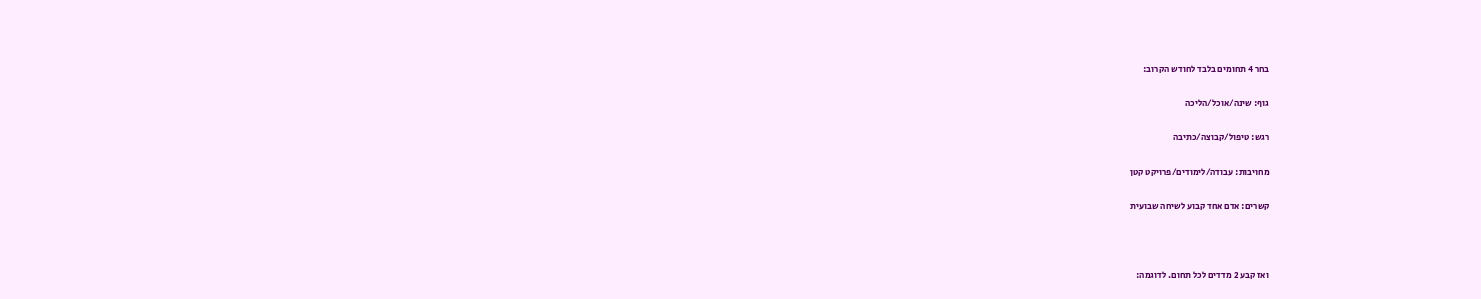בחר 4 תחומים בלבד לחודש הקרוב:

גוף: שינה/אוכל/הליכה

רגש: טיפול/קבוצה/כתיבה

מחויבות: עבודה/לימודים/פרויקט קטן

קשרים: אדם אחד קבוע לשיחה שבועית



ואז קבע 2 מדדים לכל תחום. לדוגמה: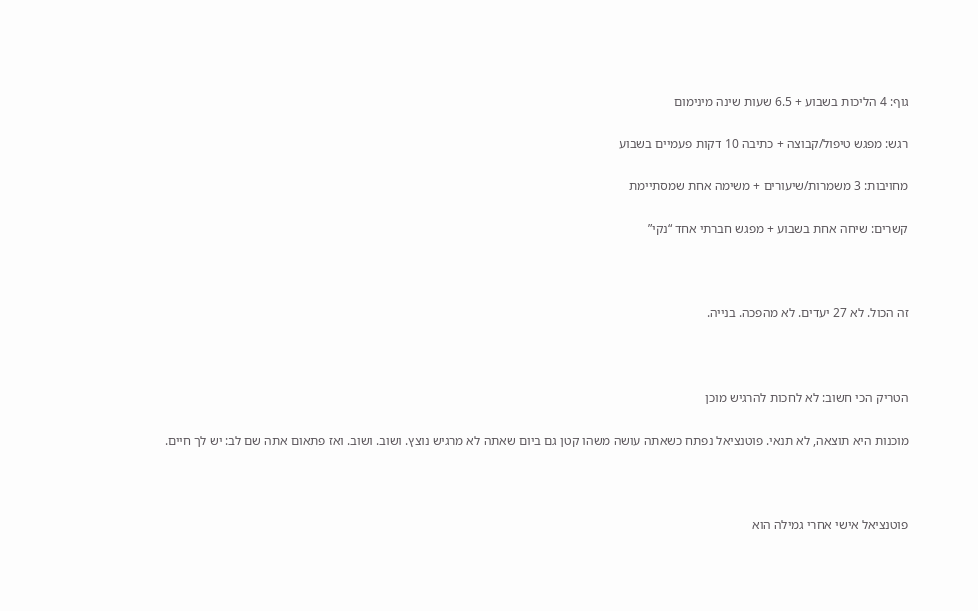גוף: 4 הליכות בשבוע + 6.5 שעות שינה מינימום

רגש: מפגש טיפול/קבוצה + כתיבה 10 דקות פעמיים בשבוע

מחויבות: 3 משמרות/שיעורים + משימה אחת שמסתיימת

קשרים: שיחה אחת בשבוע + מפגש חברתי אחד “נקי”



זה הכול. לא 27 יעדים. לא מהפכה. בנייה.



הטריק הכי חשוב: לא לחכות להרגיש מוכן

מוכנות היא תוצאה, לא תנאי. פוטנציאל נפתח כשאתה עושה משהו קטן גם ביום שאתה לא מרגיש נוצץ. ושוב. ושוב. ואז פתאום אתה שם לב: יש לך חיים.



פוטנציאל אישי אחרי גמילה הוא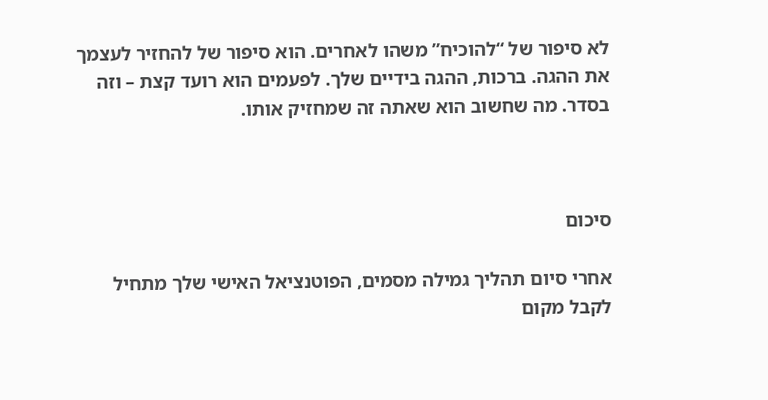לא סיפור של “להוכיח” משהו לאחרים. הוא סיפור של להחזיר לעצמך את ההגה. ברכות, ההגה בידיים שלך. לפעמים הוא רועד קצת – וזה בסדר. מה שחשוב הוא שאתה זה שמחזיק אותו.



סיכום

אחרי סיום תהליך גמילה מסמים, הפוטנציאל האישי שלך מתחיל לקבל מקום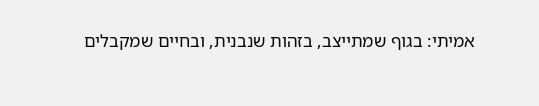אמיתי: בגוף שמתייצב, בזהות שנבנית, ובחיים שמקבלים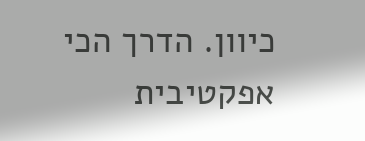כיוון. הדרך הכי אפקטיבית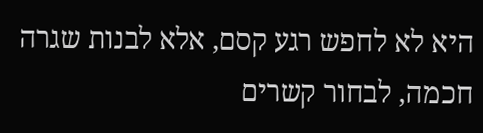היא לא לחפש רגע קסם, אלא לבנות שגרה חכמה, לבחור קשרים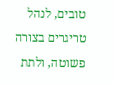טובים, לנהל טריגרים בצורה פשוטה, ולתת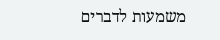משמעות לדברים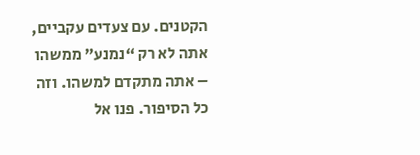הקטנים. עם צעדים עקביים, אתה לא רק “נמנע” ממשהו – אתה מתקדם למשהו. וזה כל הסיפור. פנו אל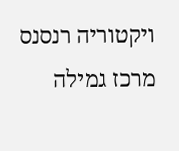ויקטוריה רנסנס מרכז גמילה